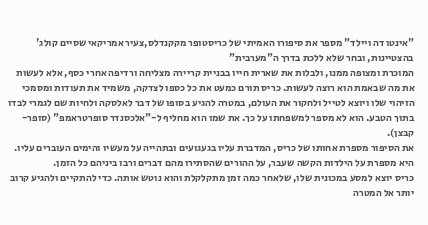"אינטו דה ויילד" מספר את סיפורו האמיתי של כריסטופר מקקנדלס,צעיר אמריקאי שסיים קולג' בהצטיינות, ובחר שלא ללכת בדרך ה"מערבית"
המוכרת ומצופה ממנו, ולבלות את שארית חייו בבניית קריירה מצליחה ורדיפה אחרי כסף, אלא לעשות את מה שבאמת הוא רוצה לעשות. כריס תורם כמעט את כל כספו לצדקה, משמיד את תעודות ומסמכי הזיהוי שלו ויוצא לטייל ולחקור את העולם, במטרה להגיע בסופו של דבר לאלסקה ולחיות שם לגמרי לבדו בתוך הטבע. הוא לא מספר למשפחתו על כך. את שמו הוא מחליף ל-"אלכסנדר סופרטראמפ" (סופר-קבצן).
את הסיפור מספרת אחותו של כריס, המדברת עליו בגעגועים ובתהייה על מעשיו והימים העוברים עליו. היא מספרת על הילדות הקשה שעבר, על ההורים שהסתירו מהם דברים ורבו ביניהם כל הזמן.
כריס יוצא למסע במכונית שלו, שלאחר כמה זמן מתקלקלת והוא נוטש אותה. כדי להתקיים ולהגיע קרוב יותר אל המטרה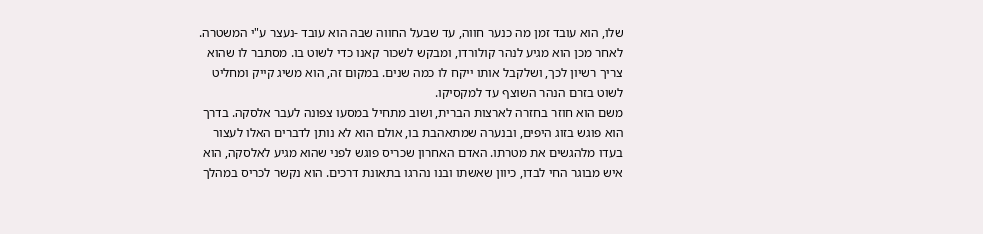שלו, הוא עובד זמן מה כנער חווה, עד שבעל החווה שבה הוא עובד -נעצר ע"י המשטרה. לאחר מכן הוא מגיע לנהר קולורדו, ומבקש לשכור קאנו כדי לשוט בו. מסתבר לו שהוא צריך רשיון לכך, ושלקבל אותו ייקח לו כמה שנים. במקום זה, הוא משיג קייק ומחליט לשוט בזרם הנהר השוצף עד למקסיקו.
משם הוא חוזר בחזרה לארצות הברית, ושוב מתחיל במסעו צפונה לעבר אלסקה. בדרך הוא פוגש בזוג היפים, ובנערה שמתאהבת בו, אולם הוא לא נותן לדברים האלו לעצור בעדו מלהגשים את מטרתו. האדם האחרון שכריס פוגש לפני שהוא מגיע לאלסקה, הוא איש מבוגר החי לבדו, כיוון שאשתו ובנו נהרגו בתאונת דרכים. הוא נקשר לכריס במהלך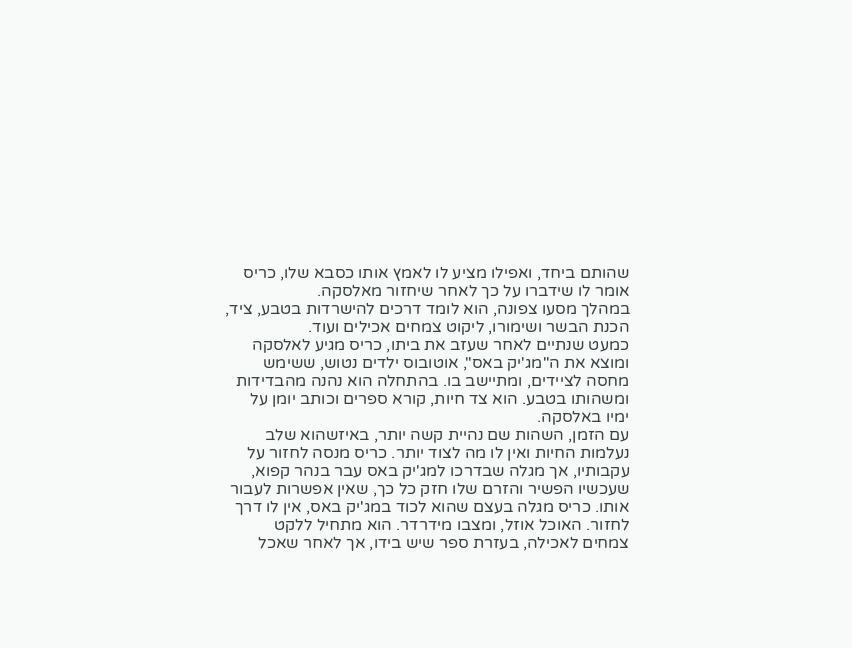שהותם ביחד, ואפילו מציע לו לאמץ אותו כסבא שלו, כריס אומר לו שידברו על כך לאחר שיחזור מאלסקה.
במהלך מסעו צפונה, הוא לומד דרכים להישרדות בטבע, ציד, הכנת הבשר ושימורו, ליקוט צמחים אכילים ועוד.
כמעט שנתיים לאחר שעזב את ביתו, כריס מגיע לאלסקה ומוצא את ה"מג'יק באס", אוטובוס ילדים נטוש, ששימש מחסה לציידים, ומתיישב בו. בהתחלה הוא נהנה מהבדידות ומשהותו בטבע. הוא צד חיות, קורא ספרים וכותב יומן על ימיו באלסקה.
עם הזמן, השהות שם נהיית קשה יותר, באיזשהוא שלב נעלמות החיות ואין לו מה לצוד יותר. כריס מנסה לחזור על עקבותיו, אך מגלה שבדרכו למג'יק באס עבר בנהר קפוא, שעכשיו הפשיר והזרם שלו חזק כל כך, שאין אפשרות לעבור אותו. כריס מגלה בעצם שהוא לכוד במג'יק באס, אין לו דרך לחזור. האוכל אוזל, ומצבו מידרדר. הוא מתחיל ללקט צמחים לאכילה, בעזרת ספר שיש בידו, אך לאחר שאכל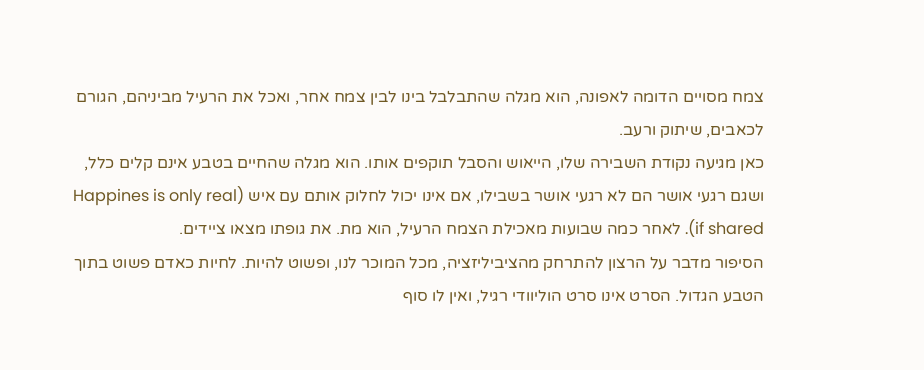צמח מסויים הדומה לאפונה, הוא מגלה שהתבלבל בינו לבין צמח אחר, ואכל את הרעיל מביניהם, הגורם לכאבים, שיתוק ורעב.
כאן מגיעה נקודת השבירה שלו, הייאוש והסבל תוקפים אותו. הוא מגלה שהחיים בטבע אינם קלים כלל, ושגם רגעי אושר הם לא רגעי אושר בשבילו, אם אינו יכול לחלוק אותם עם איש (Happines is only real if shared). לאחר כמה שבועות מאכילת הצמח הרעיל, הוא מת. את גופתו מצאו ציידים.
הסיפור מדבר על הרצון להתרחק מהציביליזציה, מכל המוכר לנו, ופשוט להיות. לחיות כאדם פשוט בתוך הטבע הגדול. הסרט אינו סרט הוליוודי רגיל, ואין לו סוף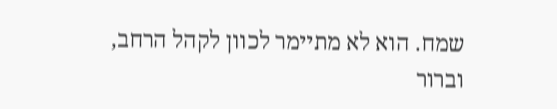שמח. הוא לא מתיימר לכוון לקהל הרחב, וברור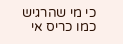כי מי שהרגיש כמו כריס אי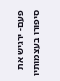פעם- ירגיש את סיפורו בעצמותיו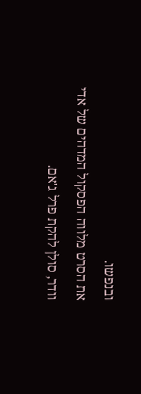ובנפשו.
את הסרט מלווה הפסקול המדהים של אדי וודר, סולן להקת פרל ג'אם.